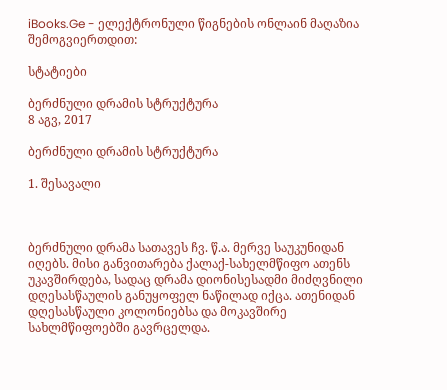iBooks.Ge - ელექტრონული წიგნების ონლაინ მაღაზია
შემოგვიერთდით:

სტატიები

ბერძნული დრამის სტრუქტურა
8 აგვ, 2017

ბერძნული დრამის სტრუქტურა

1. შესავალი



ბერძნული დრამა სათავეს ჩვ. წ.ა. მერვე საუკუნიდან იღებს. მისი განვითარება ქალაქ-სახელმწიფო ათენს უკავშირდება, სადაც დრამა დიონისესადმი მიძღვნილი დღესასწაულის განუყოფელ ნაწილად იქცა. ათენიდან დღესასწაული კოლონიებსა და მოკავშირე სახლმწიფოებში გავრცელდა.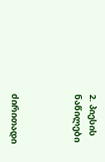2. პიესის ნაწილები



ძირითადი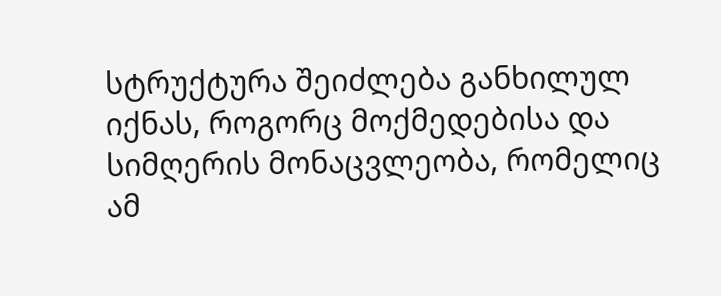სტრუქტურა შეიძლება განხილულ იქნას, როგორც მოქმედებისა და სიმღერის მონაცვლეობა, რომელიც ამ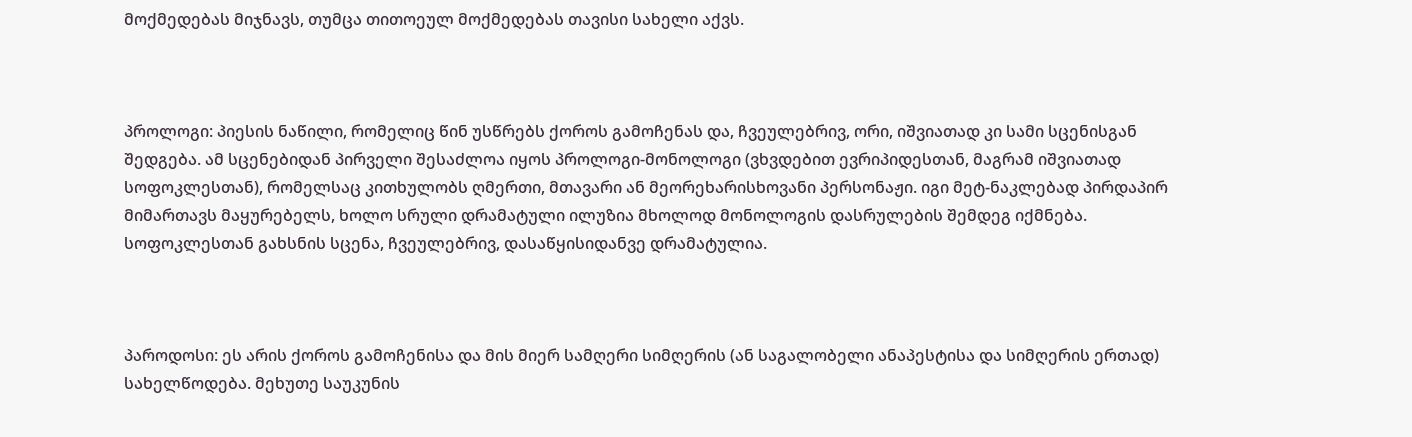მოქმედებას მიჯნავს, თუმცა თითოეულ მოქმედებას თავისი სახელი აქვს.



პროლოგი: პიესის ნაწილი, რომელიც წინ უსწრებს ქოროს გამოჩენას და, ჩვეულებრივ, ორი, იშვიათად კი სამი სცენისგან შედგება. ამ სცენებიდან პირველი შესაძლოა იყოს პროლოგი-მონოლოგი (ვხვდებით ევრიპიდესთან, მაგრამ იშვიათად სოფოკლესთან), რომელსაც კითხულობს ღმერთი, მთავარი ან მეორეხარისხოვანი პერსონაჟი. იგი მეტ-ნაკლებად პირდაპირ მიმართავს მაყურებელს, ხოლო სრული დრამატული ილუზია მხოლოდ მონოლოგის დასრულების შემდეგ იქმნება. სოფოკლესთან გახსნის სცენა, ჩვეულებრივ, დასაწყისიდანვე დრამატულია.



პაროდოსი: ეს არის ქოროს გამოჩენისა და მის მიერ სამღერი სიმღერის (ან საგალობელი ანაპესტისა და სიმღერის ერთად) სახელწოდება. მეხუთე საუკუნის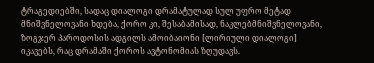ტრაგედიებში, სადაც დიალოგი დრამატულად სულ უფრო მეტად მნიშვნელოვანი ხდება, ქორო კი, შესაბამისად, ნაკლებმნიშვნელოვანი, ზოგჯერ პაროდოსის ადგილს ამოიბაიონი [ლირიული დიალოგი] იკავებს, რაც დრამაში ქოროს ავტონომიას ზღუდავს.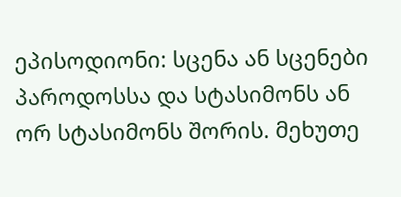ეპისოდიონი: სცენა ან სცენები პაროდოსსა და სტასიმონს ან ორ სტასიმონს შორის. მეხუთე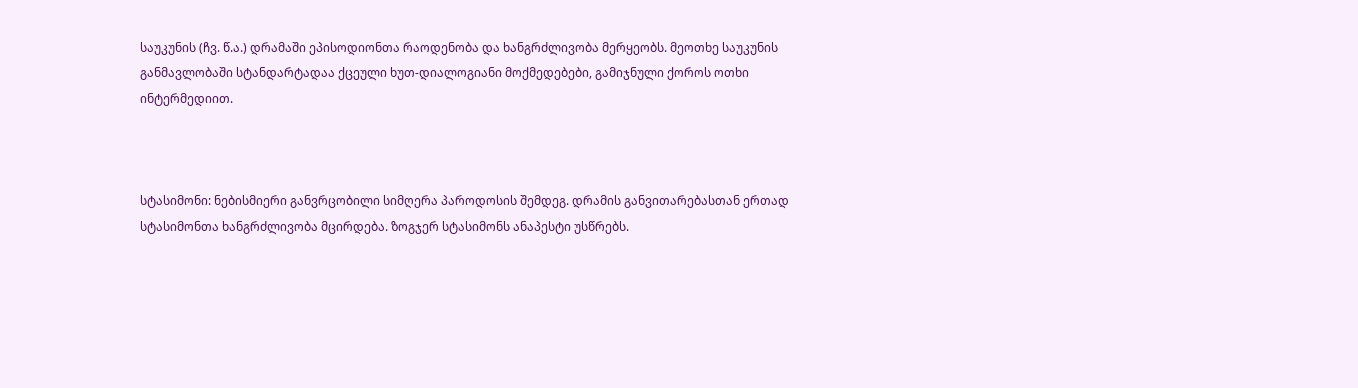საუკუნის (ჩვ. წ.ა.) დრამაში ეპისოდიონთა რაოდენობა და ხანგრძლივობა მერყეობს. მეოთხე საუკუნის განმავლობაში სტანდარტადაა ქცეული ხუთ-დიალოგიანი მოქმედებები, გამიჯნული ქოროს ოთხი ინტერმედიით.



სტასიმონი: ნებისმიერი განვრცობილი სიმღერა პაროდოსის შემდეგ. დრამის განვითარებასთან ერთად სტასიმონთა ხანგრძლივობა მცირდება. ზოგჯერ სტასიმონს ანაპესტი უსწრებს.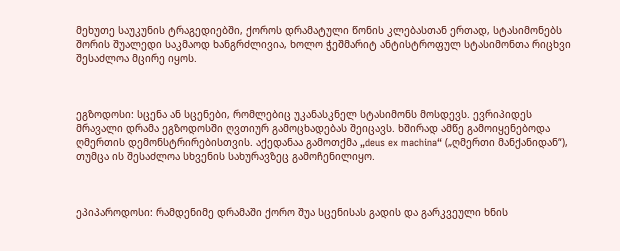მეხუთე საუკუნის ტრაგედიებში, ქოროს დრამატული წონის კლებასთან ერთად, სტასიმონებს შორის შუალედი საკმაოდ ხანგრძლივია, ხოლო ჭეშმარიტ ანტისტროფულ სტასიმონთა რიცხვი შესაძლოა მცირე იყოს.



ეგზოდოსი: სცენა ან სცენები, რომლებიც უკანასკნელ სტასიმონს მოსდევს. ევრიპიდეს მრავალი დრამა ეგზოდოსში ღვთიურ გამოცხადებას შეიცავს. ხშირად ამწე გამოიყენებოდა ღმერთის დემონსტრირებისთვის. აქედანაა გამოთქმა „deus ex machina“ („ღმერთი მანქანიდან“), თუმცა ის შესაძლოა სხვენის სახურავზეც გამოჩენილიყო.



ეპიპაროდოსი: რამდენიმე დრამაში ქორო შუა სცენისას გადის და გარკვეული ხნის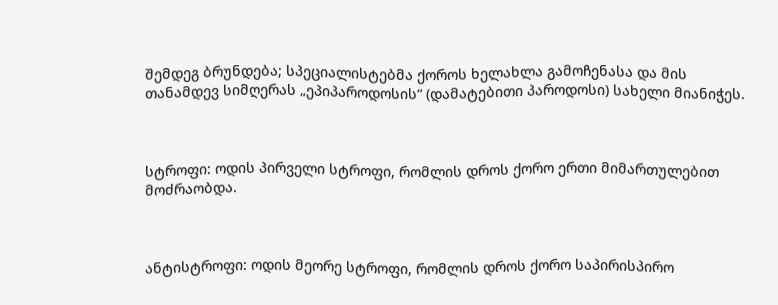შემდეგ ბრუნდება; სპეციალისტებმა ქოროს ხელახლა გამოჩენასა და მის თანამდევ სიმღერას „ეპიპაროდოსის“ (დამატებითი პაროდოსი) სახელი მიანიჭეს.



სტროფი: ოდის პირველი სტროფი, რომლის დროს ქორო ერთი მიმართულებით მოძრაობდა.



ანტისტროფი: ოდის მეორე სტროფი, რომლის დროს ქორო საპირისპირო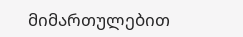მიმართულებით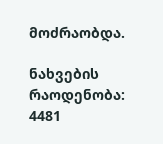მოძრაობდა.

ნახვების რაოდენობა: 4481